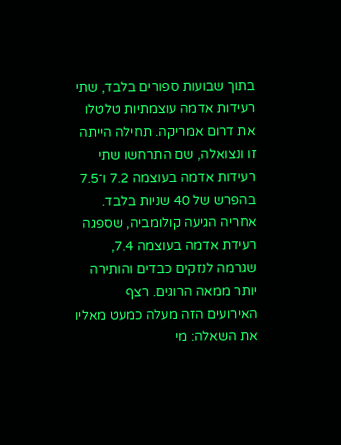בתוך שבועות ספורים בלבד, שתי רעידות אדמה עוצמתיות טלטלו את דרום אמריקה. תחילה הייתה זו ונצואלה, שם התרחשו שתי רעידות אדמה בעוצמה 7.2 ו־7.5 בהפרש של 40 שניות בלבד. אחריה הגיעה קולומביה, שספגה רעידת אדמה בעוצמה 7.4, שגרמה לנזקים כבדים והותירה יותר ממאה הרוגים. רצף האירועים הזה מעלה כמעט מאליו את השאלה: מי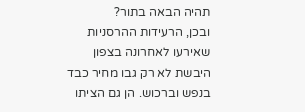תהיה הבאה בתור?
ובכן, הרעידות ההרסניות שאירעו לאחרונה בצפון היבשת לא רק גבו מחיר כבד בנפש וברכוש. הן גם הציתו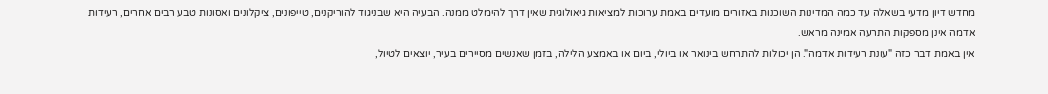מחדש דיון מדעי בשאלה עד כמה המדינות השוכנות באזורים מועדים באמת ערוכות למציאות גיאולוגית שאין דרך להימלט ממנה. הבעיה היא שבניגוד להוריקנים, טייפונים, ציקלונים ואסונות טבע רבים אחרים, רעידות אדמה אינן מספקות התרעה אמינה מראש.
אין באמת דבר כזה "עונת רעידות אדמה". הן יכולות להתרחש בינואר או ביולי, ביום או באמצע הלילה, בזמן שאנשים מסיירים בעיר, יוצאים לטיול,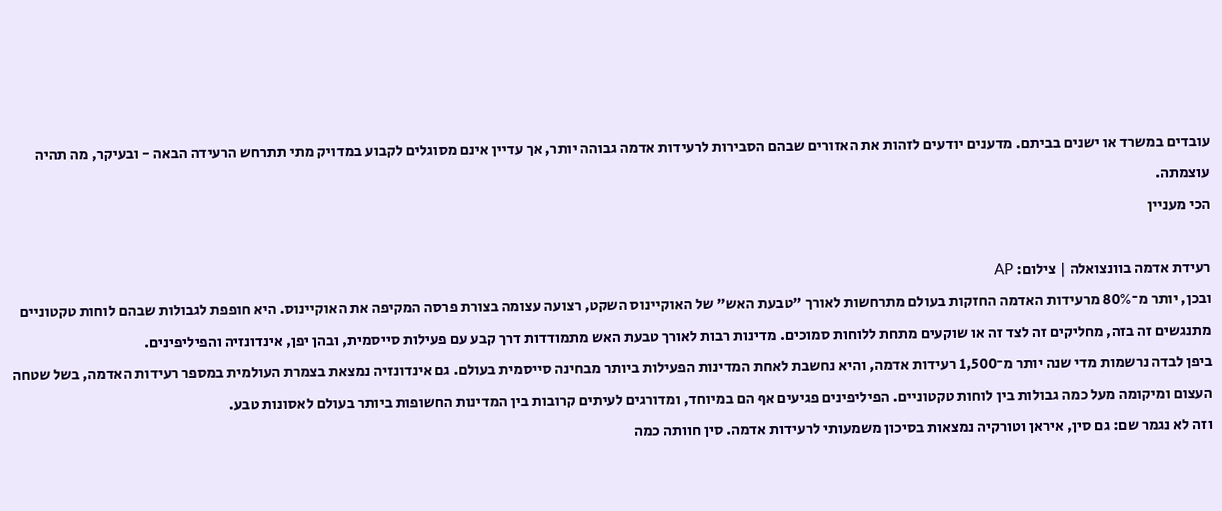עובדים במשרד או ישנים בביתם. מדענים יודעים לזהות את האזורים שבהם הסבירות לרעידות אדמה גבוהה יותר, אך עדיין אינם מסוגלים לקבוע במדויק מתי תתרחש הרעידה הבאה - ובעיקר, מה תהיה עוצמתה.
הכי מעניין

רעידת אדמה בוונצואלה | צילום: AP
ובכן, יותר מ־80% מרעידות האדמה החזקות בעולם מתרחשות לאורך "טבעת האש" של האוקיינוס השקט, רצועה עצומה בצורת פרסה המקיפה את האוקיינוס. היא חופפת לגבולות שבהם לוחות טקטוניים מתנגשים זה בזה, מחליקים זה לצד זה או שוקעים מתחת ללוחות סמוכים. מדינות רבות לאורך טבעת האש מתמודדות דרך קבע עם פעילות סייסמית, ובהן יפן, אינדונזיה והפיליפינים.
ביפן לבדה נרשמות מדי שנה יותר מ־1,500 רעידות אדמה, והיא נחשבת לאחת המדינות הפעילות ביותר מבחינה סייסמית בעולם. גם אינדונזיה נמצאת בצמרת העולמית במספר רעידות האדמה, בשל שטחה העצום ומיקומה מעל כמה גבולות בין לוחות טקטוניים. הפיליפינים פגיעים אף הם במיוחד, ומדורגים לעיתים קרובות בין המדינות החשופות ביותר בעולם לאסונות טבע.
וזה לא נגמר שם: גם סין, איראן וטורקיה נמצאות בסיכון משמעותי לרעידות אדמה. סין חוותה כמה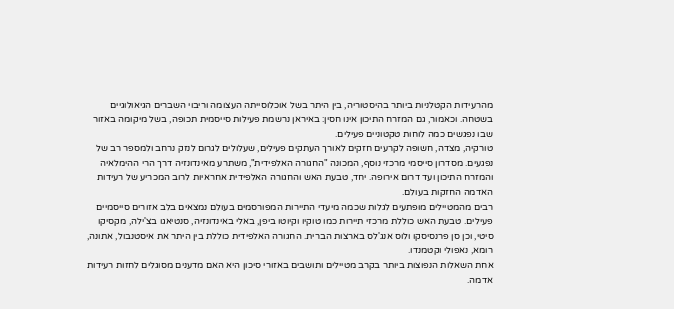מהרעידות הקטלניות ביותר בהיסטוריה, בין היתר בשל אוכלוסייתה העצומה וריבוי השברים הגיאולוגיים בשטחה. וכאמור, גם המזרח התיכון אינו חסין: באיראן נרשמת פעילות סייסמית תכופה, בשל מיקומה באזור שבו נפגשים כמה לוחות טקטוניים פעילים.
טורקיה, מצדה, חשופה לקרעים חזקים לאורך העתקים פעילים, שעלולים לגרום לנזק נרחב ולמספר רב של נפגעים. מסדרון סייסמי מרכזי נוסף, המכונה "החגורה האלפידית", משתרע מאינדונזיה דרך הרי ההימלאיה והמזרח התיכון ועד דרום אירופה. יחד, טבעת האש והחגורה האלפידית אחראיות לרוב המכריע של רעידות האדמה החזקות בעולם.
רבים מהמטיילים מופתעים לגלות שכמה מיעדי התיירות המפורסמים בעולם נמצאים בלב אזורים סייסמיים פעילים. טבעת האש כוללת מרכזי תיירות כמו טוקיו וקיוטו ביפן, באלי באינדונזיה, סנטיאגו בצ'ילה, מקסיקו סיטי, וכן סן פרנסיסקו ולוס אנג'לס בארצות הברית. החגורה האלפידית כוללת בין היתר את איסטנבול, אתונה, רומא, נאפולי וקטמנדו.
אחת השאלות הנפוצות ביותר בקרב מטיילים ותושבים באזורי סיכון היא האם מדענים מסוגלים לחזות רעידות אדמה.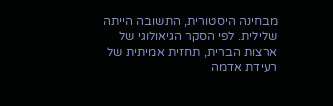מבחינה היסטורית, התשובה הייתה שלילית. לפי הסקר הגיאולוגי של ארצות הברית, תחזית אמיתית של רעידת אדמה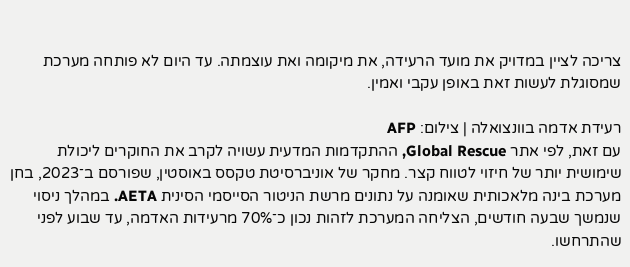צריכה לציין במדויק את מועד הרעידה, את מיקומה ואת עוצמתה. עד היום לא פותחה מערכת שמסוגלת לעשות זאת באופן עקבי ואמין.

רעידת אדמה בוונצואלה | צילום: AFP
עם זאת, לפי אתר Global Rescue, ההתקדמות המדעית עשויה לקרב את החוקרים ליכולת שימושית יותר של חיזוי לטווח קצר. מחקר של אוניברסיטת טקסס באוסטין, שפורסם ב־2023, בחן מערכת בינה מלאכותית שאומנה על נתונים מרשת הניטור הסייסמי הסינית AETA. במהלך ניסוי שנמשך שבעה חודשים, הצליחה המערכת לזהות נכון כ־70% מרעידות האדמה, עד שבוע לפני שהתרחשו.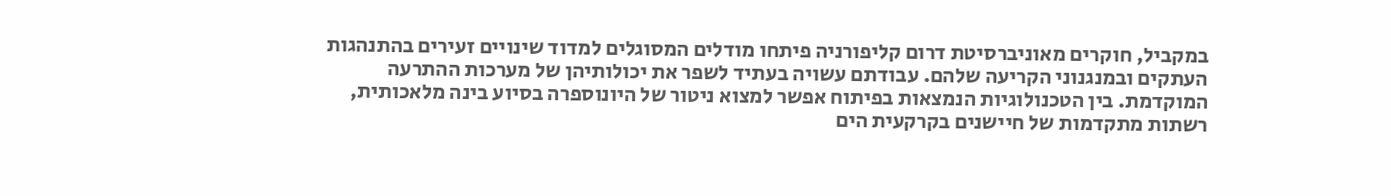במקביל, חוקרים מאוניברסיטת דרום קליפורניה פיתחו מודלים המסוגלים למדוד שינויים זעירים בהתנהגות העתקים ובמנגנוני הקריעה שלהם. עבודתם עשויה בעתיד לשפר את יכולותיהן של מערכות ההתרעה המוקדמת. בין הטכנולוגיות הנמצאות בפיתוח אפשר למצוא ניטור של היונוספרה בסיוע בינה מלאכותית, רשתות מתקדמות של חיישנים בקרקעית הים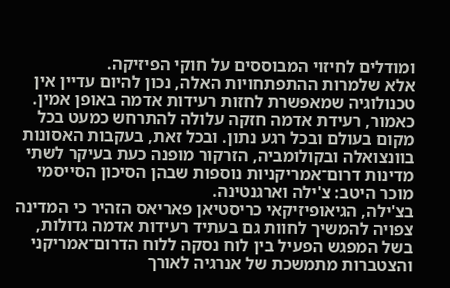ומודלים לחיזוי המבוססים על חוקי הפיזיקה.
אלא שלמרות ההתפתחויות האלה, נכון להיום עדיין אין טכנולוגיה שמאפשרת לחזות רעידות אדמה באופן אמין. כאמור, רעידת אדמה חזקה עלולה להתרחש כמעט בכל מקום בעולם ובכל רגע נתון. ובכל זאת, בעקבות האסונות בוונצואלה ובקולומביה, הזרקור מופנה כעת בעיקר לשתי מדינות דרום־אמריקניות נוספות שבהן הסיכון הסייסמי מוכר היטב: צ'ילה וארגנטינה.
בצ'ילה, הגיאופיזיקאי כריסטיאן פאריאס הזהיר כי המדינה צפויה להמשיך לחוות גם בעתיד רעידות אדמה גדולות, בשל המפגש הפעיל בין לוח נסקה ללוח הדרום־אמריקני והצטברות מתמשכת של אנרגיה לאורך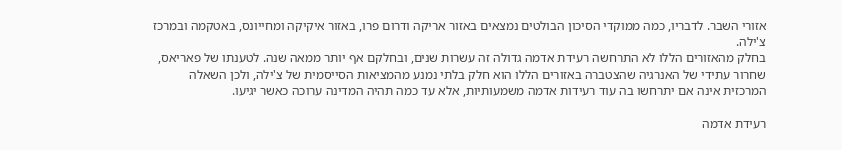אזורי השבר. לדבריו, כמה ממוקדי הסיכון הבולטים נמצאים באזור אריקה ודרום פרו, באזור איקיקה ומחייונס, באטקמה ובמרכז צ'ילה.
בחלק מהאזורים הללו לא התרחשה רעידת אדמה גדולה זה עשרות שנים, ובחלקם אף יותר ממאה שנה. לטענתו של פאריאס, שחרור עתידי של האנרגיה שהצטברה באזורים הללו הוא חלק בלתי נמנע מהמציאות הסייסמית של צ'ילה, ולכן השאלה המרכזית אינה אם יתרחשו בה עוד רעידות אדמה משמעותיות, אלא עד כמה תהיה המדינה ערוכה כאשר יגיעו.

רעידת אדמה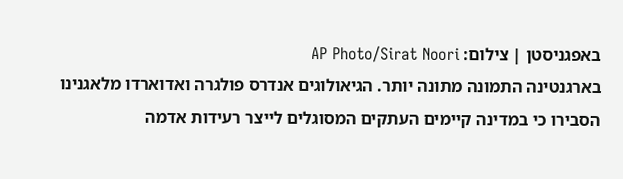באפגניסטן | צילום: AP Photo/Sirat Noori
בארגנטינה התמונה מתונה יותר. הגיאולוגים אנדרס פולגרה ואדוארדו מלאגנינו הסבירו כי במדינה קיימים העתקים המסוגלים לייצר רעידות אדמה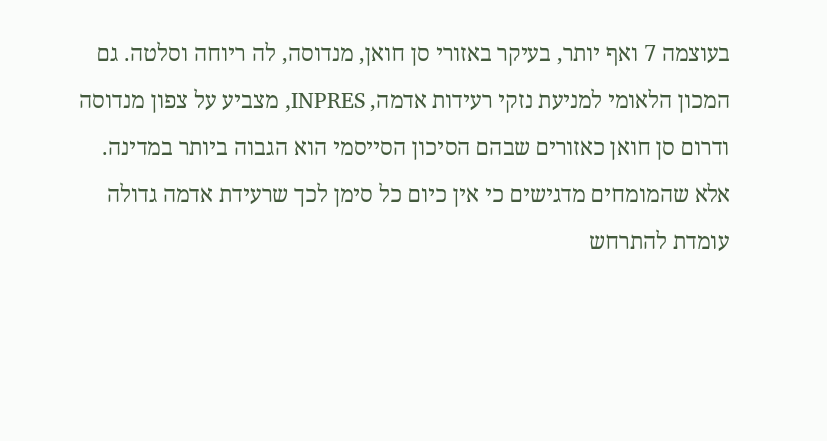בעוצמה 7 ואף יותר, בעיקר באזורי סן חואן, מנדוסה, לה ריוחה וסלטה. גם המכון הלאומי למניעת נזקי רעידות אדמה, INPRES, מצביע על צפון מנדוסה ודרום סן חואן כאזורים שבהם הסיכון הסייסמי הוא הגבוה ביותר במדינה.
אלא שהמומחים מדגישים כי אין כיום כל סימן לכך שרעידת אדמה גדולה עומדת להתרחש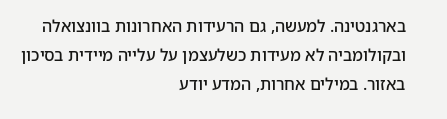בארגנטינה. למעשה, גם הרעידות האחרונות בוונצואלה ובקולומביה לא מעידות כשלעצמן על עלייה מיידית בסיכון באזור. במילים אחרות, המדע יודע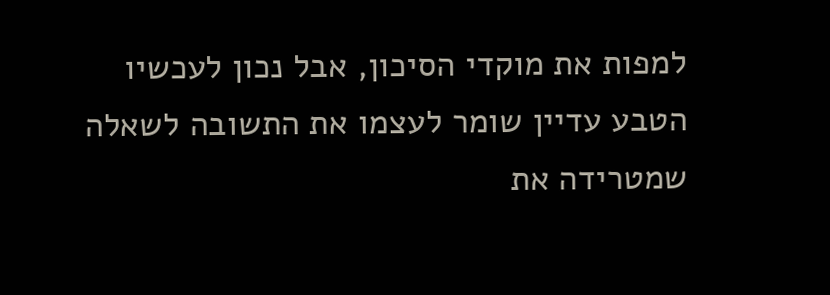למפות את מוקדי הסיכון, אבל נכון לעכשיו הטבע עדיין שומר לעצמו את התשובה לשאלה שמטרידה את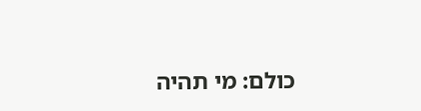כולם: מי תהיה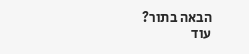הבאה בתור?
עוד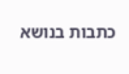כתבות בנושא